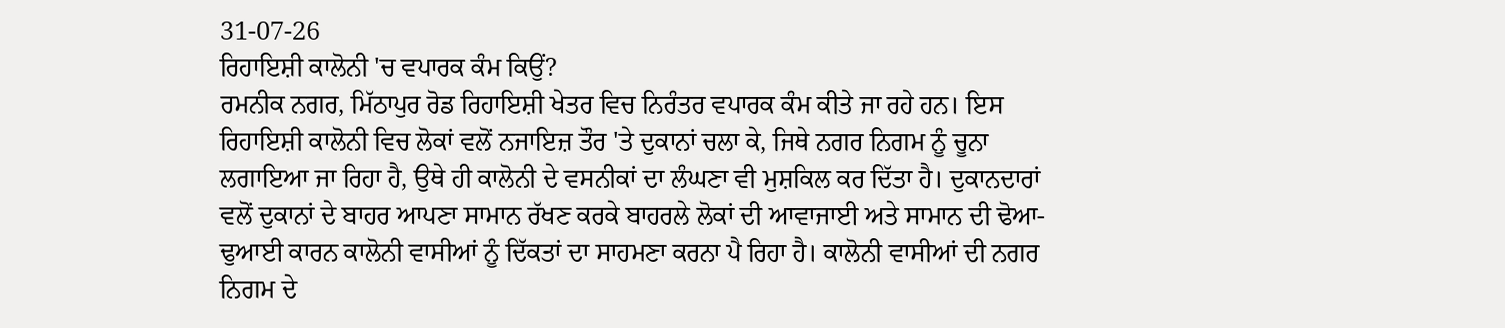31-07-26
ਰਿਹਾਇਸ਼ੀ ਕਾਲੋਨੀ 'ਚ ਵਪਾਰਕ ਕੰਮ ਕਿਉਂ?
ਰਮਨੀਕ ਨਗਰ, ਮਿੱਠਾਪੁਰ ਰੋਡ ਰਿਹਾਇਸ਼ੀ ਖੇਤਰ ਵਿਚ ਨਿਰੰਤਰ ਵਪਾਰਕ ਕੰਮ ਕੀਤੇ ਜਾ ਰਹੇ ਹਨ। ਇਸ ਰਿਹਾਇਸ਼ੀ ਕਾਲੋਨੀ ਵਿਚ ਲੋਕਾਂ ਵਲੋਂ ਨਜਾਇਜ਼ ਤੌਰ 'ਤੇ ਦੁਕਾਨਾਂ ਚਲਾ ਕੇ, ਜਿਥੇ ਨਗਰ ਨਿਗਮ ਨੂੰ ਚੂਨਾ ਲਗਾਇਆ ਜਾ ਰਿਹਾ ਹੈ, ਉਥੇ ਹੀ ਕਾਲੋਨੀ ਦੇ ਵਸਨੀਕਾਂ ਦਾ ਲੰਘਣਾ ਵੀ ਮੁਸ਼ਕਿਲ ਕਰ ਦਿੱਤਾ ਹੈ। ਦੁਕਾਨਦਾਰਾਂ ਵਲੋਂ ਦੁਕਾਨਾਂ ਦੇ ਬਾਹਰ ਆਪਣਾ ਸਾਮਾਨ ਰੱਖਣ ਕਰਕੇ ਬਾਹਰਲੇ ਲੋਕਾਂ ਦੀ ਆਵਾਜਾਈ ਅਤੇ ਸਾਮਾਨ ਦੀ ਢੋਆ-ਢੁਆਈ ਕਾਰਨ ਕਾਲੋਨੀ ਵਾਸੀਆਂ ਨੂੰ ਦਿੱਕਤਾਂ ਦਾ ਸਾਹਮਣਾ ਕਰਨਾ ਪੈ ਰਿਹਾ ਹੈ। ਕਾਲੋਨੀ ਵਾਸੀਆਂ ਦੀ ਨਗਰ ਨਿਗਮ ਦੇ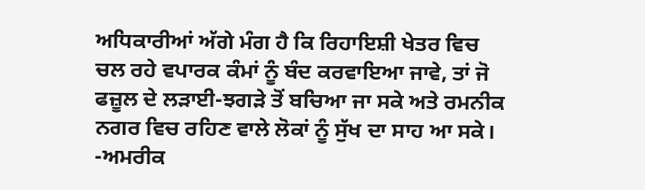ਅਧਿਕਾਰੀਆਂ ਅੱਗੇ ਮੰਗ ਹੈ ਕਿ ਰਿਹਾਇਸ਼ੀ ਖੇਤਰ ਵਿਚ ਚਲ ਰਹੇ ਵਪਾਰਕ ਕੰਮਾਂ ਨੂੰ ਬੰਦ ਕਰਵਾਇਆ ਜਾਵੇ, ਤਾਂ ਜੋ ਫਜ਼ੂਲ ਦੇ ਲੜਾਈ-ਝਗੜੇ ਤੋਂ ਬਚਿਆ ਜਾ ਸਕੇ ਅਤੇ ਰਮਨੀਕ ਨਗਰ ਵਿਚ ਰਹਿਣ ਵਾਲੇ ਲੋਕਾਂ ਨੂੰ ਸੁੱਖ ਦਾ ਸਾਹ ਆ ਸਕੇ।
-ਅਮਰੀਕ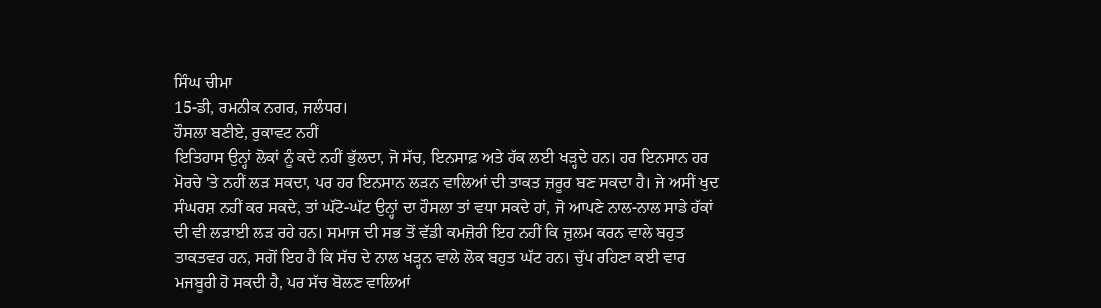ਸਿੰਘ ਚੀਮਾ
15-ਡੀ, ਰਮਨੀਕ ਨਗਰ, ਜਲੰਧਰ।
ਹੌਸਲਾ ਬਣੀਏ, ਰੁਕਾਵਟ ਨਹੀਂ
ਇਤਿਹਾਸ ਉਨ੍ਹਾਂ ਲੋਕਾਂ ਨੂੰ ਕਦੇ ਨਹੀਂ ਭੁੱਲਦਾ, ਜੋ ਸੱਚ, ਇਨਸਾਫ਼ ਅਤੇ ਹੱਕ ਲਈ ਖੜ੍ਹਦੇ ਹਨ। ਹਰ ਇਨਸਾਨ ਹਰ ਮੋਰਚੇ 'ਤੇ ਨਹੀਂ ਲੜ ਸਕਦਾ, ਪਰ ਹਰ ਇਨਸਾਨ ਲੜਨ ਵਾਲਿਆਂ ਦੀ ਤਾਕਤ ਜ਼ਰੂਰ ਬਣ ਸਕਦਾ ਹੈ। ਜੇ ਅਸੀਂ ਖੁਦ ਸੰਘਰਸ਼ ਨਹੀਂ ਕਰ ਸਕਦੇ, ਤਾਂ ਘੱਟੋ-ਘੱਟ ਉਨ੍ਹਾਂ ਦਾ ਹੌਸਲਾ ਤਾਂ ਵਧਾ ਸਕਦੇ ਹਾਂ, ਜੋ ਆਪਣੇ ਨਾਲ-ਨਾਲ ਸਾਡੇ ਹੱਕਾਂ ਦੀ ਵੀ ਲੜਾਈ ਲੜ ਰਹੇ ਹਨ। ਸਮਾਜ ਦੀ ਸਭ ਤੋਂ ਵੱਡੀ ਕਮਜ਼ੋਰੀ ਇਹ ਨਹੀਂ ਕਿ ਜ਼ੁਲਮ ਕਰਨ ਵਾਲੇ ਬਹੁਤ ਤਾਕਤਵਰ ਹਨ, ਸਗੋਂ ਇਹ ਹੈ ਕਿ ਸੱਚ ਦੇ ਨਾਲ ਖੜ੍ਹਨ ਵਾਲੇ ਲੋਕ ਬਹੁਤ ਘੱਟ ਹਨ। ਚੁੱਪ ਰਹਿਣਾ ਕਈ ਵਾਰ ਮਜਬੂਰੀ ਹੋ ਸਕਦੀ ਹੈ, ਪਰ ਸੱਚ ਬੋਲਣ ਵਾਲਿਆਂ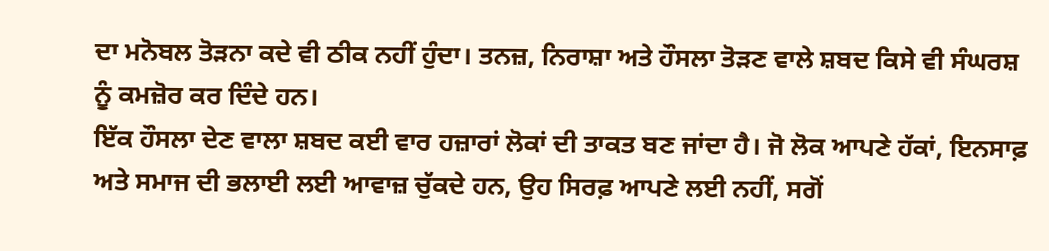ਦਾ ਮਨੋਬਲ ਤੋੜਨਾ ਕਦੇ ਵੀ ਠੀਕ ਨਹੀਂ ਹੁੰਦਾ। ਤਨਜ਼, ਨਿਰਾਸ਼ਾ ਅਤੇ ਹੌਸਲਾ ਤੋੜਣ ਵਾਲੇ ਸ਼ਬਦ ਕਿਸੇ ਵੀ ਸੰਘਰਸ਼ ਨੂੰ ਕਮਜ਼ੋਰ ਕਰ ਦਿੰਦੇ ਹਨ।
ਇੱਕ ਹੌਸਲਾ ਦੇਣ ਵਾਲਾ ਸ਼ਬਦ ਕਈ ਵਾਰ ਹਜ਼ਾਰਾਂ ਲੋਕਾਂ ਦੀ ਤਾਕਤ ਬਣ ਜਾਂਦਾ ਹੈ। ਜੋ ਲੋਕ ਆਪਣੇ ਹੱਕਾਂ, ਇਨਸਾਫ਼ ਅਤੇ ਸਮਾਜ ਦੀ ਭਲਾਈ ਲਈ ਆਵਾਜ਼ ਚੁੱਕਦੇ ਹਨ, ਉਹ ਸਿਰਫ਼ ਆਪਣੇ ਲਈ ਨਹੀਂ, ਸਗੋਂ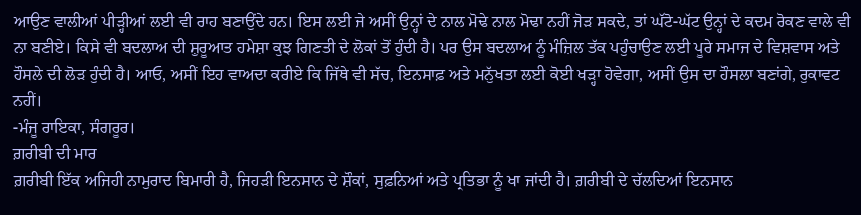ਆਉਣ ਵਾਲੀਆਂ ਪੀੜ੍ਹੀਆਂ ਲਈ ਵੀ ਰਾਹ ਬਣਾਉਂਦੇ ਹਨ। ਇਸ ਲਈ ਜੇ ਅਸੀਂ ਉਨ੍ਹਾਂ ਦੇ ਨਾਲ ਮੋਢੇ ਨਾਲ ਮੋਢਾ ਨਹੀਂ ਜੋੜ ਸਕਦੇ, ਤਾਂ ਘੱਟੋ-ਘੱਟ ਉਨ੍ਹਾਂ ਦੇ ਕਦਮ ਰੋਕਣ ਵਾਲੇ ਵੀ ਨਾ ਬਣੀਏ। ਕਿਸੇ ਵੀ ਬਦਲਾਅ ਦੀ ਸ਼ੁਰੂਆਤ ਹਮੇਸ਼ਾ ਕੁਝ ਗਿਣਤੀ ਦੇ ਲੋਕਾਂ ਤੋਂ ਹੁੰਦੀ ਹੈ। ਪਰ ਉਸ ਬਦਲਾਅ ਨੂੰ ਮੰਜ਼ਿਲ ਤੱਕ ਪਹੁੰਚਾਉਣ ਲਈ ਪੂਰੇ ਸਮਾਜ ਦੇ ਵਿਸ਼ਵਾਸ ਅਤੇ ਹੌਸਲੇ ਦੀ ਲੋੜ ਹੁੰਦੀ ਹੈ। ਆਓ, ਅਸੀਂ ਇਹ ਵਾਅਦਾ ਕਰੀਏ ਕਿ ਜਿੱਥੇ ਵੀ ਸੱਚ, ਇਨਸਾਫ਼ ਅਤੇ ਮਨੁੱਖਤਾ ਲਈ ਕੋਈ ਖੜ੍ਹਾ ਹੋਵੇਗਾ, ਅਸੀਂ ਉਸ ਦਾ ਹੌਸਲਾ ਬਣਾਂਗੇ, ਰੁਕਾਵਟ ਨਹੀਂ।
-ਮੰਜੂ ਰਾਇਕਾ, ਸੰਗਰੂਰ।
ਗ਼ਰੀਬੀ ਦੀ ਮਾਰ
ਗ਼ਰੀਬੀ ਇੱਕ ਅਜਿਹੀ ਨਾਮੁਰਾਦ ਬਿਮਾਰੀ ਹੈ, ਜਿਹੜੀ ਇਨਸਾਨ ਦੇ ਸ਼ੌਕਾਂ, ਸੁਫ਼ਨਿਆਂ ਅਤੇ ਪ੍ਰਤਿਭਾ ਨੂੰ ਖਾ ਜਾਂਦੀ ਹੈ। ਗ਼ਰੀਬੀ ਦੇ ਚੱਲਦਿਆਂ ਇਨਸਾਨ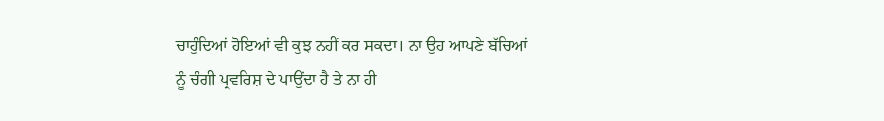ਚਾਹੁੰਦਿਆਂ ਹੋਇਆਂ ਵੀ ਕੁਝ ਨਹੀਂ ਕਰ ਸਕਦਾ। ਨਾ ਉਹ ਆਪਣੇ ਬੱਚਿਆਂ ਨੂੰ ਚੰਗੀ ਪ੍ਰਵਰਿਸ਼ ਦੇ ਪਾਉਂਦਾ ਹੈ ਤੇ ਨਾ ਹੀ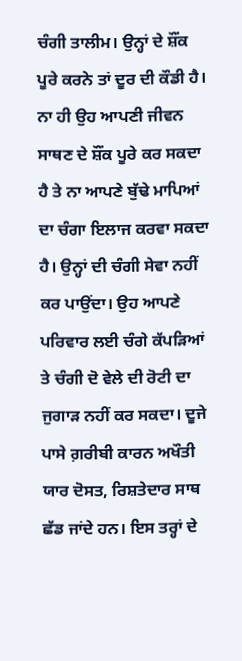ਚੰਗੀ ਤਾਲੀਮ। ਉਨ੍ਹਾਂ ਦੇ ਸ਼ੌਂਕ ਪੂਰੇ ਕਰਨੇ ਤਾਂ ਦੂਰ ਦੀ ਕੌਡੀ ਹੈ। ਨਾ ਹੀ ਉਹ ਆਪਣੀ ਜੀਵਨ ਸਾਥਣ ਦੇ ਸ਼ੌਂਕ ਪੂਰੇ ਕਰ ਸਕਦਾ ਹੈ ਤੇ ਨਾ ਆਪਣੇ ਬੁੱਢੇ ਮਾਪਿਆਂ ਦਾ ਚੰਗਾ ਇਲਾਜ ਕਰਵਾ ਸਕਦਾ ਹੈ। ਉਨ੍ਹਾਂ ਦੀ ਚੰਗੀ ਸੇਵਾ ਨਹੀਂ ਕਰ ਪਾਉਂਦਾ। ਉਹ ਆਪਣੇ ਪਰਿਵਾਰ ਲਈ ਚੰਗੇ ਕੱਪੜਿਆਂ ਤੇ ਚੰਗੀ ਦੋ ਵੇਲੇ ਦੀ ਰੋਟੀ ਦਾ ਜੁਗਾੜ ਨਹੀਂ ਕਰ ਸਕਦਾ। ਦੂਜੇ ਪਾਸੇ ਗ਼ਰੀਬੀ ਕਾਰਨ ਅਖੌਤੀ ਯਾਰ ਦੋਸਤ, ਰਿਸ਼ਤੇਦਾਰ ਸਾਥ ਛੱਡ ਜਾਂਦੇ ਹਨ। ਇਸ ਤਰ੍ਹਾਂ ਦੇ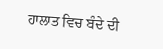ਹਾਲਾਤ ਵਿਚ ਬੰਦੇ ਦੀ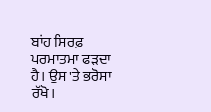ਬਾਂਹ ਸਿਰਫ਼ ਪਰਮਾਤਮਾ ਫੜਦਾ ਹੈ। ਉਸ 'ਤੇ ਭਰੋਸਾ ਰੱਖੋ।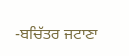-ਬਚਿੱਤਰ ਜਟਾਣਾ